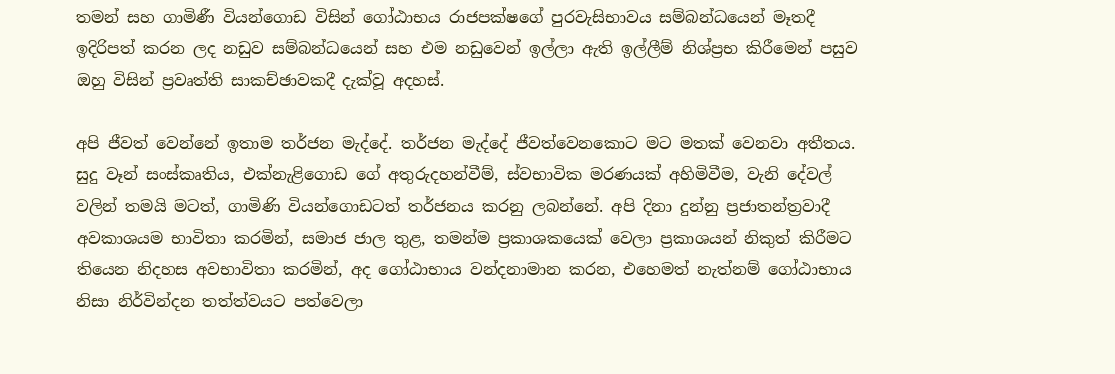තමන් සහ ගාමිණී වියන්ගොඩ විසින් ගෝඨාභය රාජපක්ෂගේ පුරවැසිභාවය සම්බන්ධයෙන් මෑතදී ඉදිරිපත් කරන ලද නඩුව සම්බන්ධයෙන් සහ එම නඩුවෙන් ඉල්ලා ඇති ඉල්ලීම් නිශ්ප්‍රභ කිරීමෙන් පසුව ඔහු විසින් ප්‍රවෘත්ති සාකච්ඡාවකදී දැක්වූ අදහස්.

අපි ජීවත් වෙන්නේ ඉතාම තර්ජන මැද්දේ. තර්ජන මැද්දේ ජීවත්වෙනකොට මට මතක් වෙනවා අතීතය. සුදු වෑන් සංස්කෘතිය, එක්නැළිගොඩ ගේ අතුරුදහන්වීම්, ස්වභාවික මරණයක් අහිමිවීම, වැනි දේවල් වලින් තමයි මටත්, ගාමිණි වියන්ගොඩටත් තර්ජනය කරනු ලබන්නේ. අපි දිනා දුන්නු ප්‍රජාතන්ත්‍රවාදී අවකාශයම භාවිතා කරමින්, සමාජ ජාල තුළ, තමන්ම ප්‍රකාශකයෙක් වෙලා ප්‍රකාශයන් නිකුත් කිරීමට තියෙන නිදහස අවභාවිතා කරමින්, අද ගෝඨාභාය වන්දනාමාන කරන, එහෙමත් නැත්නම් ගෝඨාභාය නිසා නිර්වින්දන තත්ත්වයට පත්වෙලා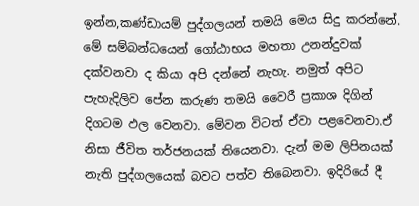ඉන්න,කණ්ඩායම් පුද්ගලයන් තමයි මෙය සිදු කරන්නේ. මේ සම්බන්ධයෙන් ගෝඨාභය මහතා උනන්දුවක් දක්වනවා ද කියා අපි දන්නේ නැහැ. නමුත් අපිට පැහැදිලිව පේන කරුණ තමයි වෛරී ප්‍රකාශ දිගින් දිගටම ඵල වෙනවා. මේවන විටත් ඒවා පළවෙනවා.ඒ නිසා ජීවිත තර්ජනයක් තියෙනවා. දැන් මම ලිපිනයක් නැති පුද්ගලයෙක් බවට පත්ව තිබෙනවා. ඉදිරියේ දී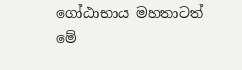ගෝඨාභාය මහතාටත් මේ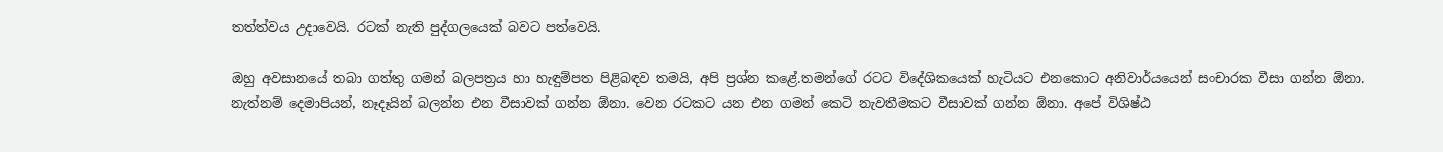තත්ත්වය උදාවෙයි. රටක් නැති පුද්ගලයෙක් බවට පත්වෙයි.

ඔහු අවසානයේ තබා ගත්තු ගමන් බලපත්‍රය හා හැඳුම්පත පිළිබඳව තමයි, අපි ප්‍රශ්න කළේ.තමන්ගේ රටට විදේශිකයෙක් හැටියට එනකොට අනිවාර්යයෙන් සංචාරක වීසා ගන්න ඕනා. නැත්නම් දෙමාපියන්, නෑදෑයින් බලන්න එන වීසාවක් ගන්න ඕනා. වෙන රටකට යන එන ගමන් කෙටි නැවතීමකට වීසාවක් ගන්න ඕනා. අපේ විශිෂ්ඨ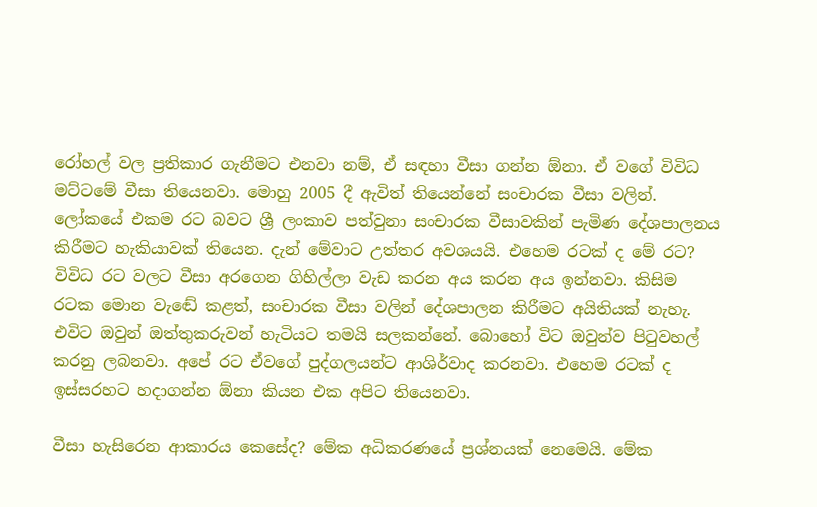රෝහල් වල ප්‍රතිකාර ගැනීමට එනවා නම්, ඒ සඳහා වීසා ගන්න ඕනා. ඒ වගේ විවිධ මට්ටමේ වීසා තියෙනවා. මොහු 2005 දී ඇවිත් තියෙන්නේ සංචාරක වීසා වලින්. ලෝකයේ එකම රට බවට ශ්‍රී ලංකාව පත්වුනා සංචාරක වීසාවකින් පැමිණ දේශපාලනය කිරීමට හැකියාවක් තියෙන. දැන් මේවාට උත්තර අවශයයි. එහෙම රටක් ද මේ රට? විවිධ රට වලට වීසා අරගෙන ගිහිල්ලා වැඩ කරන අය කරන අය ඉන්නවා. කිසිම රටක මොන වැඬේ කළත්, සංචාරක වීසා වලින් දේශපාලන කිරීමට අයිතියක් නැහැ. එවිට ඔවුන් ඔත්තුකරුවන් හැටියට තමයි සලකන්නේ. බොහෝ විට ඔවුන්ව පිටුවහල් කරනු ලබනවා. අපේ රට ඒවගේ පුද්ගලයන්ට ආශිර්වාද කරනවා. එහෙම රටක් ද ඉස්සරහට හදාගන්න ඕනා කියන එක අපිට තියෙනවා.

වීසා හැසිරෙන ආකාරය කෙසේද? මේක අධිකරණයේ ප්‍රශ්නයක් නෙමෙයි. මේක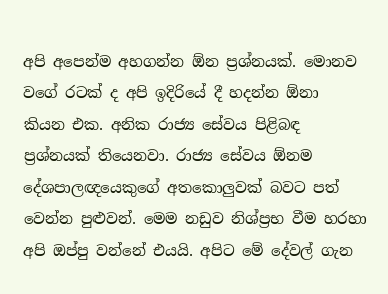අපි අපෙන්ම අහගන්න ඕන ප්‍රශ්නයක්. මොනව වගේ රටක් ද අපි ඉදිරියේ දී හදන්න ඕනා කියන එක. අනික රාජ්‍ය සේවය පිළිබඳ ප්‍රශ්නයක් තියෙනවා. රාජ්‍ය සේවය ඕනම දේශපාලඥයෙකුගේ අතකොලුවක් බවට පත් වෙන්න පුළුවන්. මෙම නඩුව නිශ්ප්‍රභ වීම හරහා අපි ඔප්පු වන්නේ එයයි. අපිට මේ දේවල් ගැන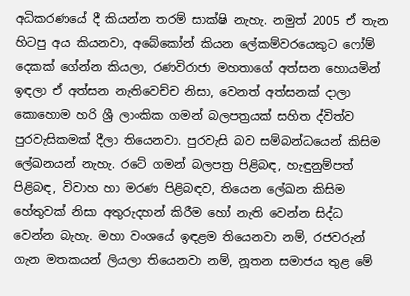අධිකරණයේ දී කියන්න තරම් සාක්ෂි නැහැ. නමුත් 2005 ඒ තැන හිටපු අය කියනවා, අබේකෝන් කියන ලේකම්වරයෙකුට ෆෝම් දෙකක් ගේන්න කියලා, රණවිරාජා මහතාගේ අත්සන හොයමින් ඉඳලා ඒ අත්සන නැතිවෙච්ච නිසා, වෙනත් අත්සනක් දාලා කොහොම හරි ශ්‍රී ලාංකික ගමන් බලපත්‍රයක් සහිත ද්විත්ව පුරවැසිකමක් දීලා තියෙනවා. පුරවැසි බව සම්බන්ධයෙන් කිසිම ලේඛනයන් නැහැ. රටේ ගමන් බලපත්‍ර පිළිබඳ, හැඳුනුම්පත් පිළිබඳ, විවාහ හා මරණ පිළිබඳව, තියෙන ලේඛන කිසිම හේතුවක් නිසා අතුරුදහන් කිරීම හෝ නැති වෙන්න සිද්ධ වෙන්න බැහැ. මහා වංශයේ ඉඳළම තියෙනවා නම්, රජවරුන් ගැන මතකයන් ලියලා තියෙනවා නම්, නූතන සමාජය තුළ මේ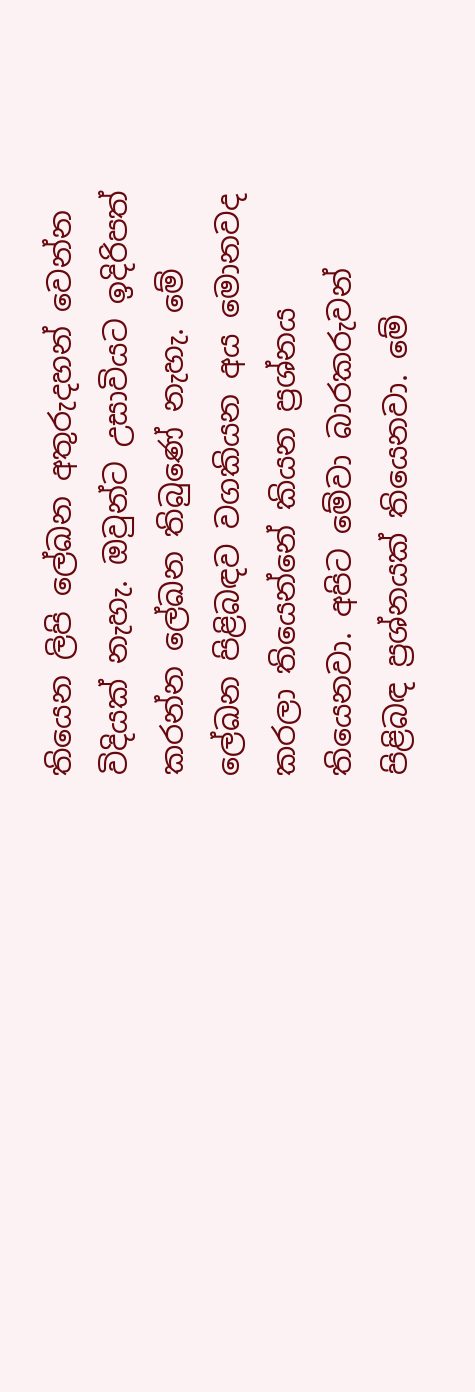තියෙන ලිපි ලේඛන අතුරුදහන් වෙන්න විදියක් නැහැ. ඔවුන්ට උසාවියට ඉදිරිපත් කරන්න ලේඛන තිබුණේ නැහැ. මේ ලේඛන පිළිබඳව වගකියන අය මොනවද කරලා තියෙන්නේ කියන ප්‍රශ්නය තියෙනවා. අපිට මේවා බාරකරුවන් පිළිබඳ ප්‍රශ්නයක් තියෙනවා. මේ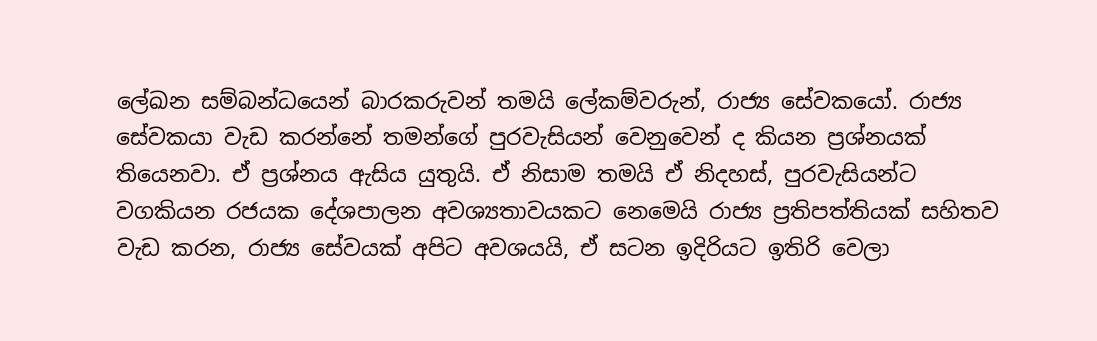ලේඛන සම්බන්ධයෙන් බාරකරුවන් තමයි ලේකම්වරුන්, රාජ්‍ය සේවකයෝ. රාජ්‍ය සේවකයා වැඩ කරන්නේ තමන්ගේ පුරවැසියන් වෙනුවෙන් ද කියන ප්‍රශ්නයක් තියෙනවා. ඒ ප්‍රශ්නය ඇසිය යුතුයි. ඒ නිසාම තමයි ඒ නිදහස්, පුරවැසියන්ට වගකියන රජයක දේශපාලන අවශ්‍යතාවයකට නෙමෙයි රාජ්‍ය ප්‍රතිපත්තියක් සහිතව වැඩ කරන, රාජ්‍ය සේවයක් අපිට අවශයයි, ඒ සටන ඉදිරියට ඉතිරි වෙලා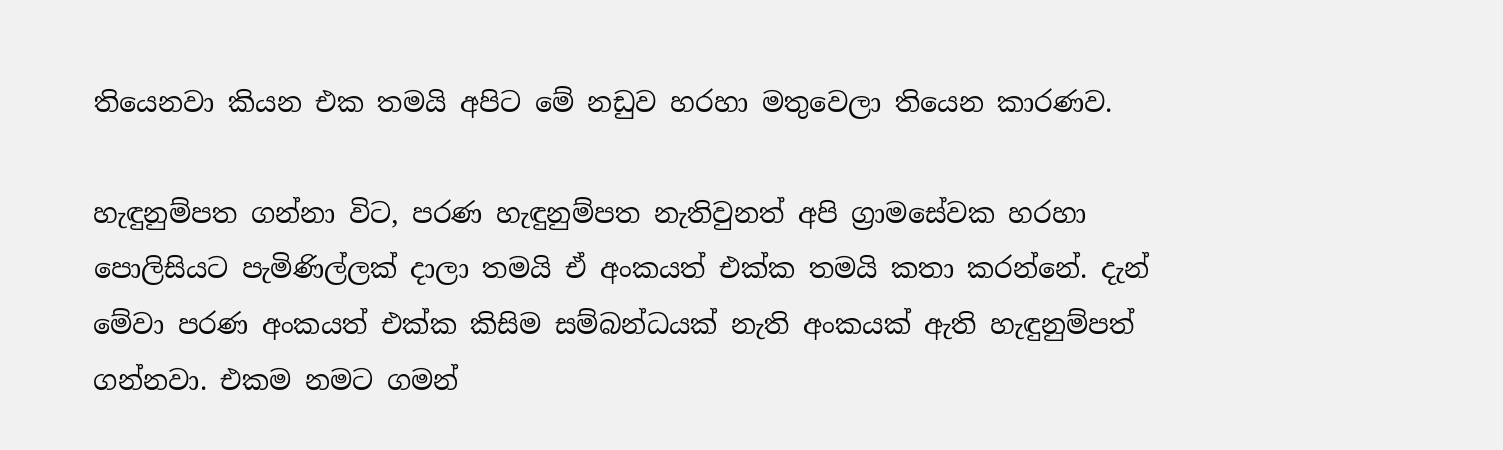තියෙනවා කියන එක තමයි අපිට මේ නඩුව හරහා මතුවෙලා තියෙන කාරණව.

හැඳුනුම්පත ගන්නා විට, පරණ හැඳුනුම්පත නැතිවුනත් අපි ග්‍රාමසේවක හරහා පොලිසියට පැමිණිල්ලක් දාලා තමයි ඒ අංකයත් එක්ක තමයි කතා කරන්නේ. දැන් මේවා පරණ අංකයත් එක්ක කිසිම සම්බන්ධයක් නැති අංකයක් ඇති හැඳුනුම්පත් ගන්නවා. එකම නමට ගමන්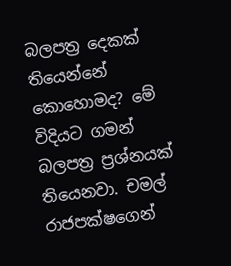බලපත්‍ර දෙකක් තියෙන්නේ කොහොමද? මේ විදියට ගමන් බලපත්‍ර ප්‍රශ්නයක් තියෙනවා. චමල් රාජපක්ෂගෙන්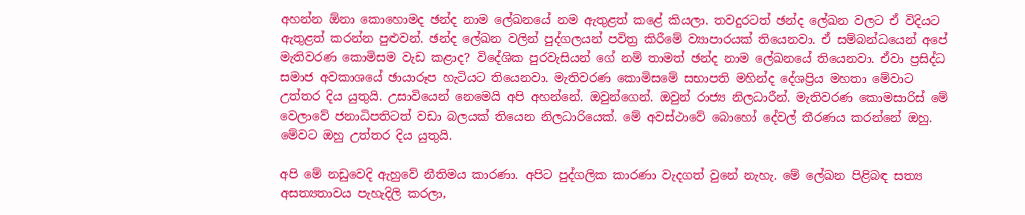අහන්න ඕනා කොහොමද ඡන්ද නාම ලේඛනයේ නම ඇතුළත් කළේ කියලා. තවදුරටත් ඡන්ද ලේඛන වලට ඒ විදියට ඇතුළත් කරන්න පුළුවන්. ඡන්ද ලේඛන වලින් පුද්ගලයන් පවිත්‍ර කිරීමේ ව්‍යාපාරයක් තියෙනවා. ඒ සම්බන්ධයෙන් අපේ මැතිවරණ කොමිසම වැඩ කළාද? විදේශික පුරවැසියන් ගේ නම් තාමත් ඡන්ද නාම ලේඛනයේ තියෙනවා. ඒවා ප්‍රසිද්ධ සමාජ අවකාශයේ ඡායාරූප හැටියට තියෙනවා. මැතිවරණ කොමිසමේ සභාපති මහින්ද දේශප්‍රිය මහතා මේවාට උත්තර දිය යුතුයි. උසාවියෙන් නෙමෙයි අපි අහන්නේ. ඔවුන්ගෙන්. ඔවුන් රාජ්‍ය නිලධාරීන්. මැතිවරණ කොමසාරිස් මේ වෙලාවේ ජනාධිපතිටත් වඩා බලයක් තියෙන නිලධාරියෙක්. මේ අවස්ථාවේ බොහෝ දේවල් තීරණය කරන්නේ ඔහු. මේවට ඔහු උත්තර දිය යුතුයි.

අපි මේ නඩුවෙදි ඇහුවේ නීතිමය කාරණා. අපිට පුද්ගලික කාරණා වැදගත් වුනේ නැහැ. මේ ලේඛන පිළිබඳ සත්‍ය අසත්‍යතාවය පැහැදිලි කරලා,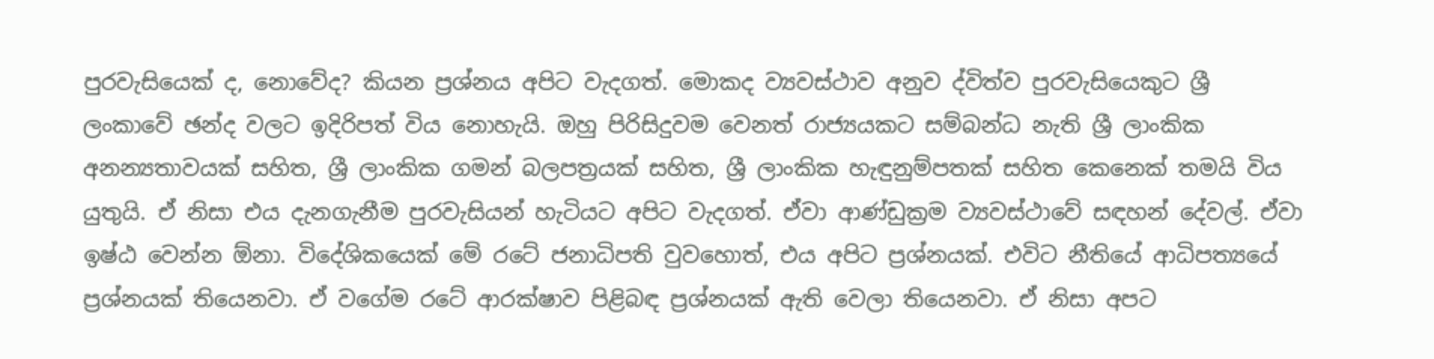පුරවැසියෙක් ද, නොවේද? කියන ප්‍රශ්නය අපිට වැදගත්. මොකද ව්‍යවස්ථාව අනුව ද්විත්ව පුරවැසියෙකුට ශ්‍රී ලංකාවේ ඡන්ද වලට ඉදිරිපත් විය නොහැයි. ඔහු පිරිසිදුවම වෙනත් රාජ්‍යයකට සම්බන්ධ නැති ශ්‍රී ලාංකික අනන්‍යතාවයක් සහිත, ශ්‍රී ලාංකික ගමන් බලපත්‍රයක් සහිත, ශ්‍රී ලාංකික හැඳුනුම්පතක් සහිත කෙනෙක් තමයි විය යුතුයි. ඒ නිසා එය දැනගැනීම පුරවැසියන් හැටියට අපිට වැදගත්. ඒවා ආණ්ඩුක්‍රම ව්‍යවස්ථාවේ සඳහන් දේවල්. ඒවා ඉෂ්ඨ වෙන්න ඕනා. විදේශිකයෙක් මේ රටේ ජනාධිපති වුවහොත්, එය අපිට ප්‍රශ්නයක්. එවිට නීතියේ ආධිපත්‍යයේ ප්‍රශ්නයක් තියෙනවා. ඒ වගේම රටේ ආරක්ෂාව පිළිබඳ ප්‍රශ්නයක් ඇති වෙලා තියෙනවා. ඒ නිසා අපට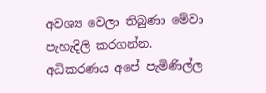අවශ්‍ය වෙලා තිබුණා මේවා පැහැදිලි කරගන්න. අධිකරණය අපේ පැමිණිල්ල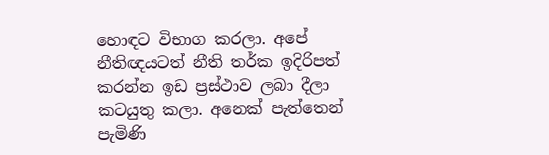හොඳට විභාග කරලා. අපේ නීතිඥයටත් නීති තර්ක ඉදිරිපත් කරන්න ඉඩ ප්‍රස්ථාව ලබා දීලා කටයුතු කලා. අනෙක් පැත්තෙන් පැමිණි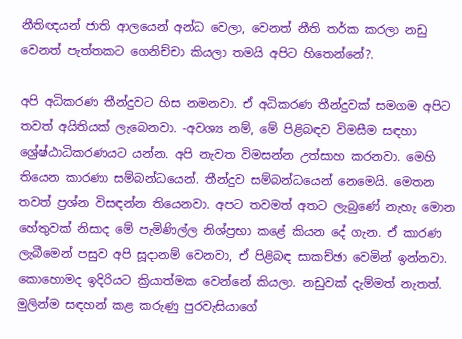නීතිඥයන් ජාති ආලයෙන් අන්ධ වෙලා, වෙනත් නීති තර්ක කරලා නඩු වෙනත් පැත්තකට ගෙනිච්චා කියලා තමයි අපිට හිතෙන්නේ?.

අපි අධිකරණ තීන්දුවට හිස නමනවා. ඒ අධිකරණ තීන්දුවක් සමගම අපිට තවත් අයිතියක් ලැබෙනවා. -අවශ්‍ය නම්, මේ පිළිබඳව විමසීම සඳහා ශ්‍රේෂ්ඨාධිකරණයට යන්න. අපි නැවත විමසන්න උත්සාහ කරනවා. මෙහි තියෙන කාරණා සම්බන්ධයෙන්. තීන්දුව සම්බන්ධයෙන් නෙමෙයි. මෙතන තවත් ප්‍රශ්න විසඳන්න තියෙනවා. අපට තවමත් අතට ලැබුණේ නැහැ මොන හේතුවක් නිසාද මේ පැමිණිල්ල නිශ්ප්‍රභා කළේ කියන දේ ගැන. ඒ කාරණ ලැබීමෙන් පසුව අපි සූදානම් වෙනවා, ඒ පිළිබඳ සාකච්ඡා වෙමින් ඉන්නවා. කොහොමද ඉදිරියට ක්‍රියාත්මක වෙන්නේ කියලා. නඩුවක් දැම්මත් නැතත්. මුලින්ම සඳහන් කළ කරුණු පුරවැසියාගේ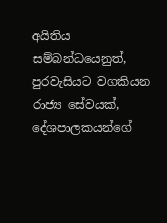අයිතිය සම්බන්ධයෙනුත්, පුරවැසියට වගකියන රාජ්‍ය සේවයක්, දේශපාලකයන්ගේ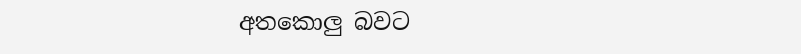අතකොලු බවට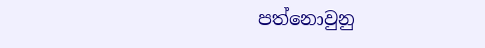පත්නොවුනු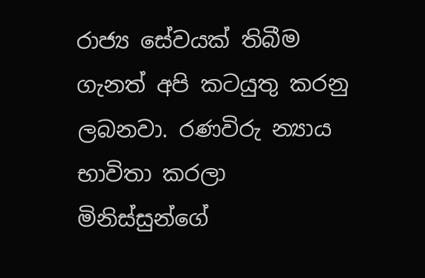රාජ්‍ය සේවයක් තිබීම ගැනත් අපි කටයුතු කරනු ලබනවා. රණවිරු න්‍යාය භාවිතා කරලා මිනිස්සුන්ගේ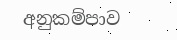අනුකම්පාව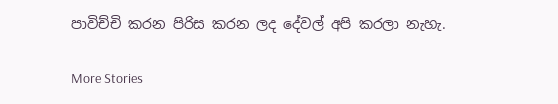පාවිච්චි කරන පිරිස කරන ලද දේවල් අපි කරලා නැහැ.

More Stories